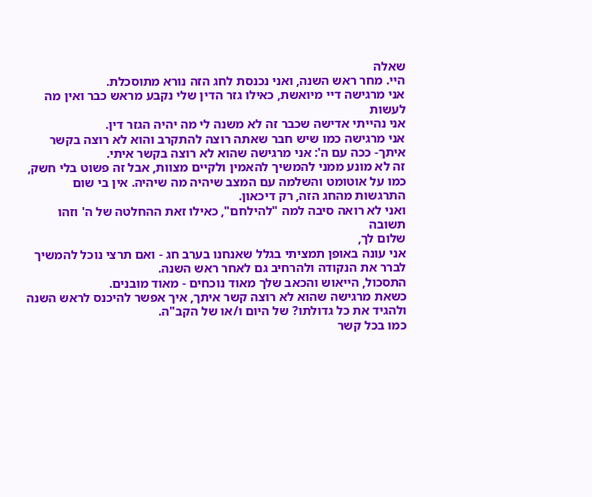שאלה
היי. מחר ראש השנה, ואני נכנסת לחג הזה נורא מתוסכלת.
אני מרגישה דיי מיואשת, כאילו גזר הדין שלי נקבע מראש כבר ואין מה לעשות
אני נהייתי אדישה שכבר זה לא משנה לי מה יהיה הגזר דין.
אני מרגישה כמו שיש חבר שאתה רוצה להתקרב והוא לא רוצה בקשר איתך- ככה עם ה': אני מרגישה שהוא לא רוצה בקשר איתי.
זה לא מונע ממני להמשיך להאמין ולקיים מצוות, אבל זה פשוט בלי חשק, כמו על אוטומט והשלמה עם המצב שיהיה מה שיהיה. אין בי שום התרגשות מהחג הזה, רק דיכאון.
ואני לא רואה סיבה למה "להילחם", כאילו זאת ההחלטה של ה' וזהו
תשובה
שלום לך,
אני עונה באופן תמציתי בגלל שאנחנו בערב חג - ואם תרצי נוכל להמשיך לברר את הנקודה ולהרחיב גם לאחר ראש השנה.
התסכול, הייאוש והכאב שלך מאוד נוכחים - מאוד מובנים.
כשאת מרגישה שהוא לא רוצה קשר איתך, איך אפשר להיכנס לראש השנה ולהגיד את כל גדולתו? של היום ו/או של הקב"ה.
כמו בכל קשר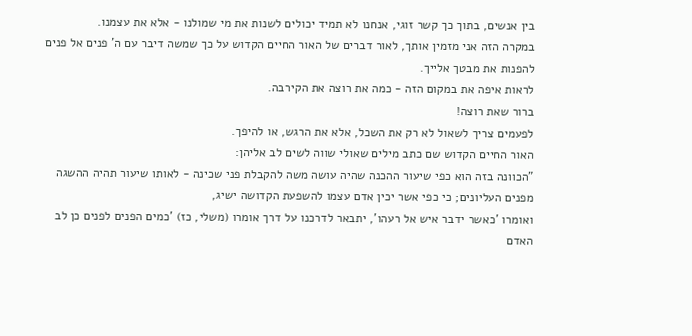בין אנשים, בתוך כך קשר זוגי, אנחנו לא תמיד יכולים לשנות את מי שמולנו - אלא את עצמנו.
במקרה הזה אני מזמין אותך, לאור דברים של האור החיים הקדוש על כך שמשה דיבר עם ה' פנים אל פנים להפנות את מבטך אלייך.
לראות איפה את במקום הזה - כמה את רוצה את הקירבה.
ברור שאת רוצה!
לפעמים צריך לשאול לא רק את השכל, אלא את הרגש, או להיפך.
האור החיים הקדוש שם כתב מילים שאולי שווה לשים לב אליהן:
"הכוונה בזה הוא כפי שיעור ההכנה שהיה עושה משה להקבלת פני שכינה - לאותו שיעור תהיה ההשגה מפנים העליונים; כי כפי אשר יכין אדם עצמו להשפעת הקדושה ישיג,
ואומרו 'כאשר ידבר איש אל רעהו', יתבאר לדרכנו על דרך אומרו (משלי, כז) 'כמים הפנים לפנים כן לב האדם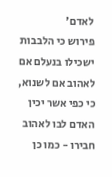לאדם'
פירוש כי הלבבות ישכילו בנעלם אם לאהוב אם לשנוא, כי כפי אשר יכין האדם לבו לאהוב חבירו - כמו כן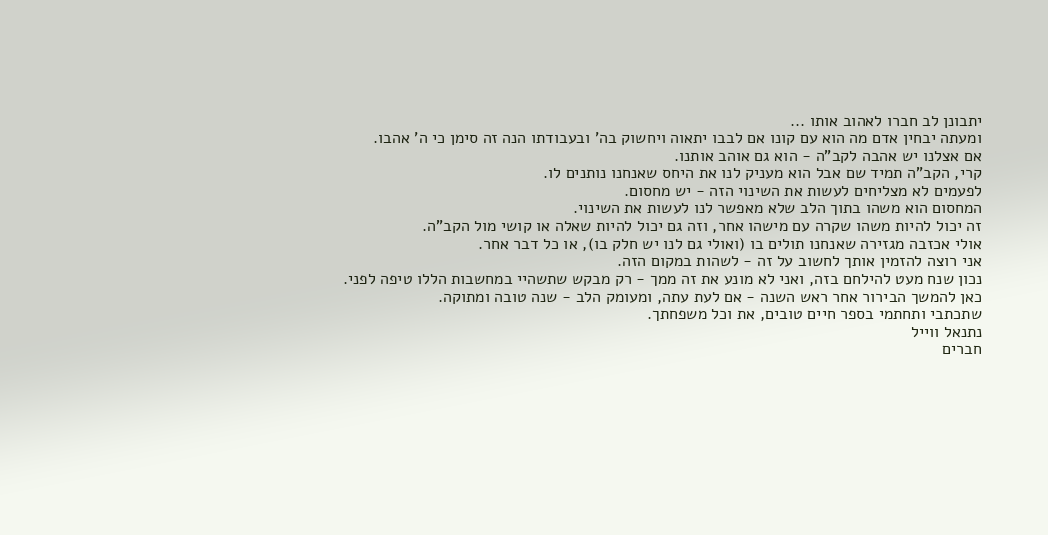יתבונן לב חברו לאהוב אותו ...
ומעתה יבחין אדם מה הוא עם קונו אם לבבו יתאוה ויחשוק בה' ובעבודתו הנה זה סימן כי ה' אהבו.
אם אצלנו יש אהבה לקב"ה - הוא גם אוהב אותנו.
קרי, הקב"ה תמיד שם אבל הוא מעניק לנו את היחס שאנחנו נותנים לו.
לפעמים לא מצליחים לעשות את השינוי הזה - יש מחסום.
המחסום הוא משהו בתוך הלב שלא מאפשר לנו לעשות את השינוי.
זה יכול להיות משהו שקרה עם מישהו אחר, וזה גם יכול להיות שאלה או קושי מול הקב"ה.
אולי אכזבה מגזירה שאנחנו תולים בו (ואולי גם לנו יש חלק בו), או כל דבר אחר.
אני רוצה להזמין אותך לחשוב על זה - לשהות במקום הזה.
נכון שנח מעט להילחם בזה, ואני לא מונע את זה ממך - רק מבקש שתשהיי במחשבות הללו טיפה לפני.
כאן להמשך הבירור אחר ראש השנה - אם לעת עתה, ומעומק הלב - שנה טובה ומתוקה.
שתכתבי ותחתמי בספר חיים טובים, את וכל משפחתך.
נתנאל ווייל
חברים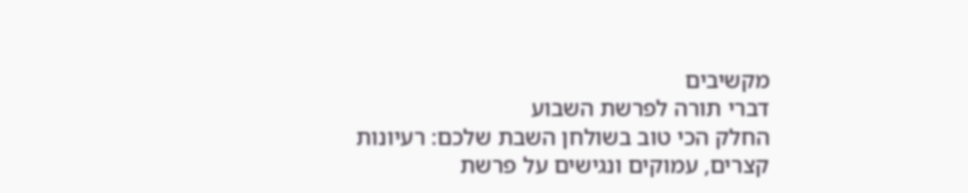מקשיבים
דברי תורה לפרשת השבוע
החלק הכי טוב בשולחן השבת שלכם: רעיונות קצרים, עמוקים ונגישים על פרשת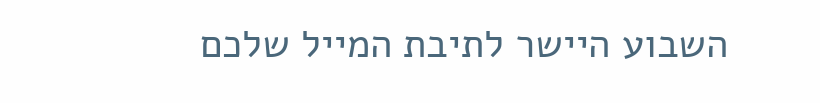השבוע היישר לתיבת המייל שלכם